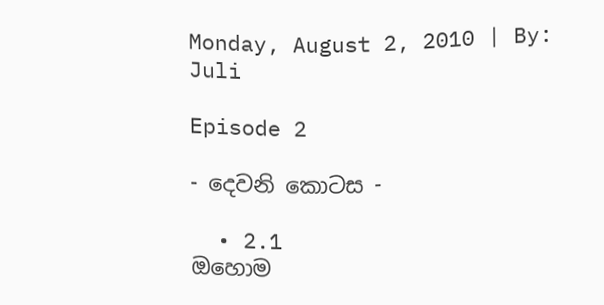Monday, August 2, 2010 | By: Juli

Episode 2

- දෙවනි කොටස -

  • 2.1
ඔහොම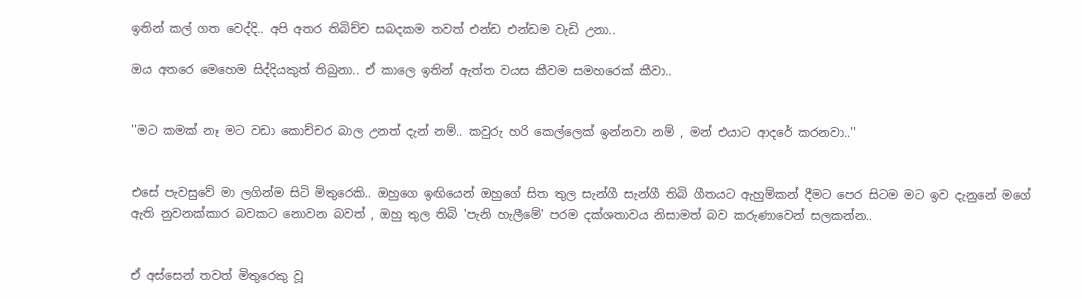ඉතින් කල් ගත වෙද්දි.. අපි අතර තිබිච්ච සබදකම තවත් එන්ඩ එන්ඩම වැඩි උනා..

ඔය අතරෙ මෙහෙම සිද්දියකුත් තිබුනා.. ඒ කාලෙ ඉතින් ඇත්ත වයස කීවම සමහරෙක් කීවා..


''මට කමක් නෑ මට වඩා කොච්චර බාල උනත් දැන් නම්.. කවුරු හරි කෙල්ලෙක් ඉන්නවා නම් , මන් එයාට ආදරේ කරනවා..''


එසේ පැවසුවේ මා ලගින්ම සිටි මිතුරෙකි.. ඔහුගෙ ඉඟියෙන් ඔහුගේ සිත තුල සැන්ගී සැන්ගී තිබි ගීතයට ඇහුම්කන් දීමට පෙර සිටම මට ඉව දැනුනේ මගේ ඇති නුවනක්කාර බවකට නොවන බවත් , ඔහු තුල තිබි 'පැනි හැලීමේ' පරම දක්ශතාවය නිසාමත් බව කරුණාවෙන් සලකන්න..


ඒ අස්සෙන් තවත් මිතුරෙකු වූ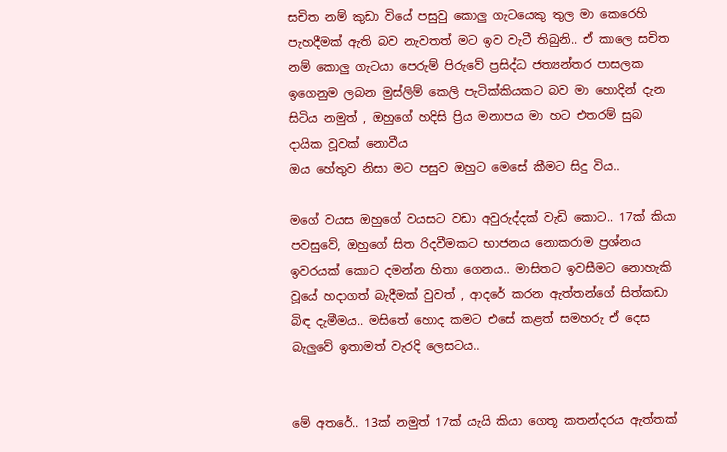සචිත නම් කුඩා වියේ පසුවු කොලු ගැටයෙකු තුල මා කෙරෙහි පැහදීමක් ඇති බව නැවතත් මට ඉව වැටී තිබුනි.. ඒ කාලෙ සචිත නම් කොලු ගැටයා පෙරුම් පිරුවේ ප්‍රසිද්ධ ජත්‍යන්තර පාසලක ඉගෙනුම ලබන මුස්ලිම් කෙලි පැටික්කියකට බව මා හොදින් දැන සිටිය නමුත් , ඔහුගේ හදිසි ප්‍රිය මනාපය මා හට එතරම් සුබ දායික වූවක් නොවීය
ඔය හේතුව නිසා මට පසුව ඔහුට මෙසේ කීමට සිදු විය..

මගේ වයස ඔහුගේ වයසට වඩා අවුරුද්දක් වැඩි කොට.. 17ක් කියා පවසුවේ, ඔහුගේ සිත රිදවීමකට භාජනය නොකරාම ප්‍රශ්නය ඉවරයක් කොට දමන්න හිතා ගෙනය.. මාසිතට ඉවසීමට නොහැකි වූයේ හදාගත් බැදීමක් වුවත් , ආදරේ කරන ඇත්තන්ගේ සිත්කඩා බිඳ දැමීමය.. මසිතේ හොද කමට එසේ කළත් සමහරු ඒ දෙස බැලුවේ ඉතාමත් වැරදි ලෙසටය..


මේ අතරේ.. 13ක් නමුත් 17ක් යැයි කියා ගෙතූ කතන්දරය ඇත්තක්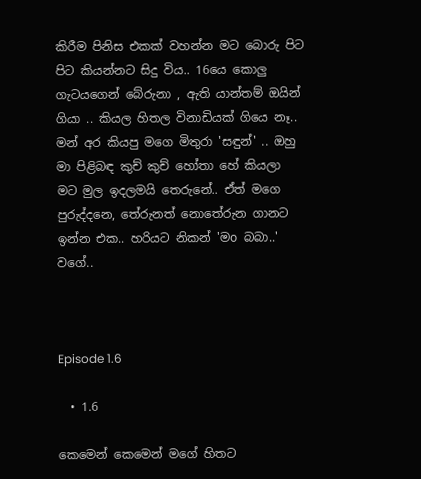කිරීම පිනිස එකක් වහන්න මට බොරු පිට පිට කියන්නට සිදු විය.. 16යෙ කොලු ගැටයගෙන් බේරුනා , ඇති යාන්තම් ඔයින් ගියා .. කියල හිතල විනාඩියක් ගියෙ නෑ.. මන් අර කියපු මගෙ මිතුරා 'සඳුන්' .. ඔහු මා පිළිබඳ කුච් කුච් හෝතා හේ කියලා මට මුල ඉදලමයි තෙරුනේ.. ඒත් මගෙ පුරුද්දනෙ, තේරුනත් නොතේරුන ගානට ඉන්න එක.. හරියට නිකන් 'මo බබා..' වගේ..



Episode 1.6

  • 1.6

කෙමෙන් කෙමෙන් මගේ හිතට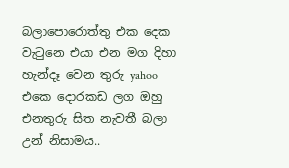බලාපොරොත්තු එක දෙක වැටුනෙ එයා එන මග දිහා හැන්දෑ වෙන තුරු yahoo එකෙ දොරකඩ ලග ඔහු එනතුරු සිත නැවතී බලා උන් නිසාමය..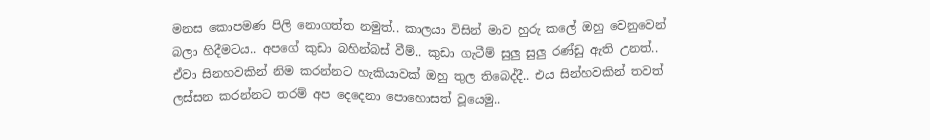මනස කොපමණ පිලි නොගත්ත නමුත්.. කාලයා විසින් මාව හුරු කලේ ඔහු වෙනුවෙන් බලා හිදීමටය.. අපගේ කුඩා බහින්බස් වීම්.. කුඩා ගැටීම් සුලු සුලු රණ්ඩු ඇති උනත්.. ඒවා සිනහවකින් නිම කරන්නට හැකියාවක් ඔහු තුල තිබෙද්දී.. එය සින්හවකින් තවත් ලස්සන කරන්නට තරම් අප දෙදෙනා පොහොසත් වූයෙමු..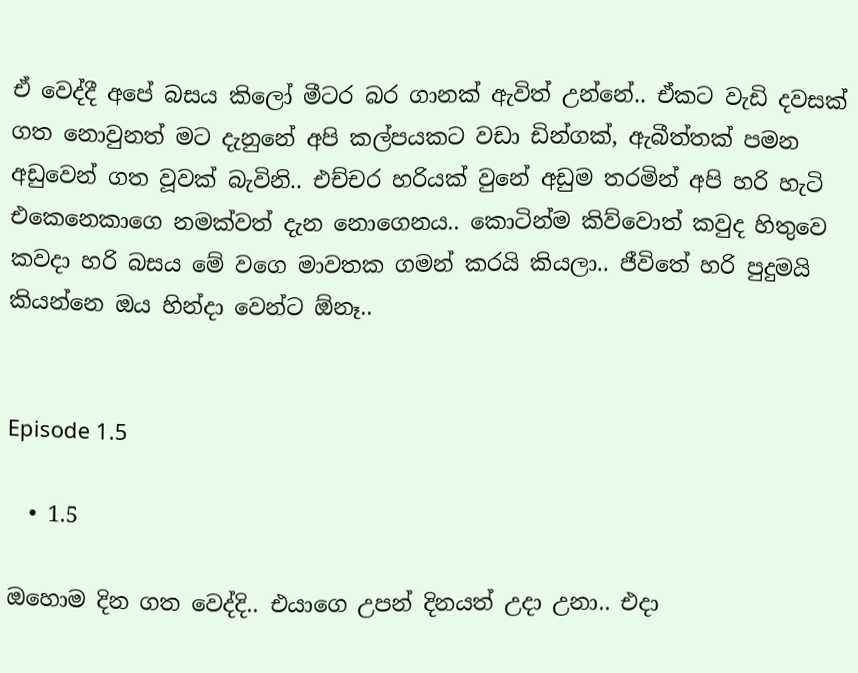ඒ වෙද්දී අපේ බසය කිලෝ මීටර බර ගානක් ඇවිත් උන්නේ.. ඒකට වැඩි දවසක් ගත නොවුනත් මට දැනුනේ අපි කල්පයකට වඩා ඩින්ගක්, ඇබීත්තක් පමන අඩුවෙන් ගත වූවක් බැවිනි.. එච්චර හරියක් වුනේ අඩුම තරමින් අපි හරි හැටි එකෙනෙකාගෙ නමක්වත් දැන නොගෙනය.. කොටින්ම කිව්වොත් කවුද හිතුවෙ කවදා හරි බසය මේ වගෙ මාවතක ගමන් කරයි කියලා.. ජීවිතේ හරි පුදුමයි කියන්නෙ ඔය හින්දා වෙන්ට ඕනෑ..


Episode 1.5

  • 1.5

ඔහොම දින ගත වෙද්දි.. එයාගෙ උපන් දිනයත් උදා උනා.. එදා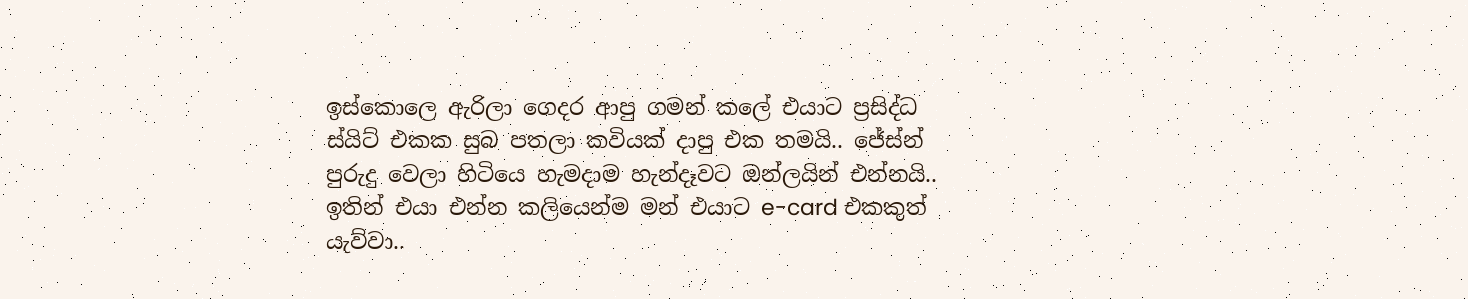ඉස්කොලෙ ඇරිලා ගෙදර ආපු ගමන් කලේ එයාට ප්‍රසිද්ධ ස්යිට් එකක සුබ පතලා කවියක් දාපු එක තමයි.. ජේස්න් පුරුදු වෙලා හිටියෙ හැමදාම හැන්දෑවට ඔන්ලයින් එන්නයි.. ඉතින් එයා එන්න කලියෙන්ම මන් එයාට e-card එකකුත් යැව්වා..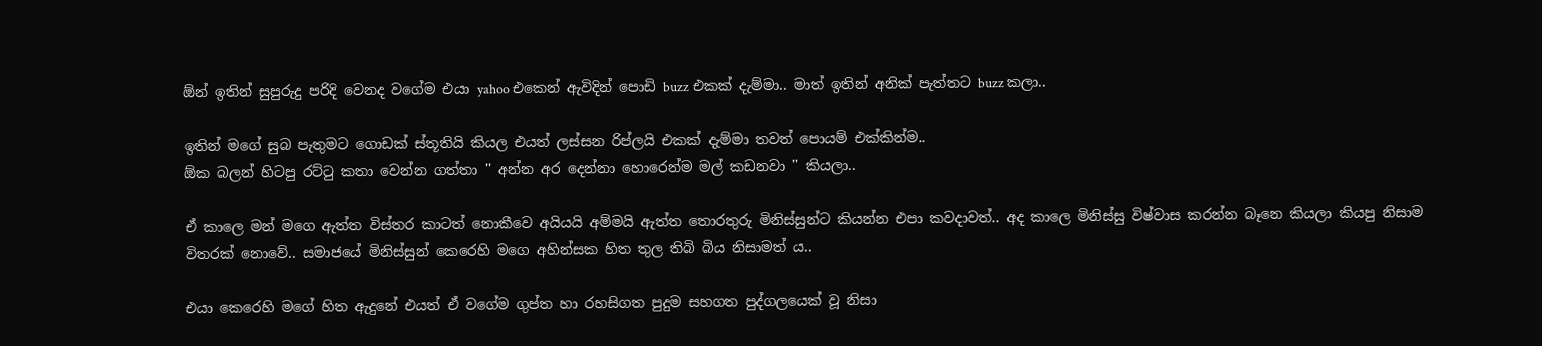ඕන් ඉතින් සුපුරුදු පරිදි වෙනද වගේම එයා yahoo එකෙන් ඇවිදින් පොඩි buzz එකක් දැම්මා.. මාත් ඉතින් අනික් පැත්තට buzz කලා..

ඉතින් මගේ සුබ පැතුමට ගොඩක් ස්තූතියි කියල එයත් ලස්සන රිප්ලයි එකක් දැම්මා තවත් පොයම් එක්කින්ම..
ඕක බලන් හිටපු රට්ටු කතා වෙන්න ගත්තා '' අන්න අර දෙන්නා හොරෙන්ම මල් කඩනවා '' කියලා..

ඒ කාලෙ මන් මගෙ ඇත්ත විස්තර කාටත් නොකීවෙ අයියයි අම්මයි ඇත්ත තොරතුරු මිනිස්සුන්ට කියන්න එපා කවදාවත්.. අද කාලෙ මිනිස්සු විෂ්වාස කරන්න බෑනෙ කියලා කියපු නිසාම විතරක් නොවේ.. සමාජයේ මිනිස්සුන් කෙරෙහි මගෙ අහින්සක හිත තුල තිබි බිය නිසාමත් ය..

එයා කෙරෙහි මගේ හිත ඇදුනේ එයත් ඒ වගේම ගුප්ත හා රහසිගත පුදුම සහගත පුද්ගලයෙක් වූ නිසා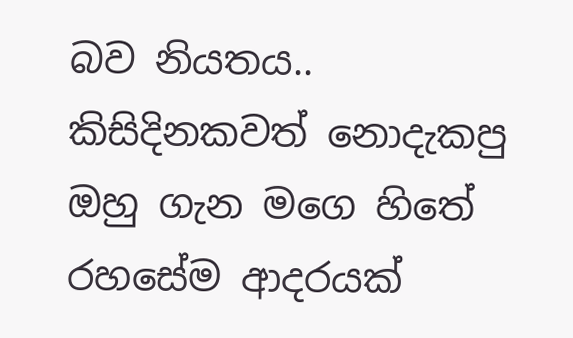බව නියතය.. කිසිදිනකවත් නොදැකපු ඔහු ගැන මගෙ හිතේ රහසේම ආදරයක්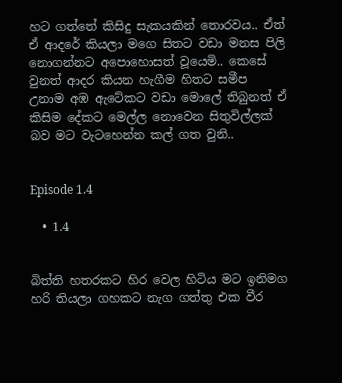හට ගත්තේ කිසිදු සැකයකින් තොරවය.. ඒත් ඒ ආදරේ කියලා මගෙ සිතට වඩා මනස පිලි නොගන්නට අපොහොසත් වූයෙමි.. කෙසේ වුනත් ආදර කියන හැගීම හිතට සමීප උනාම අඹ ඇටේකට වඩා මොලේ තිබුනත් ඒ කිසිම දේකට මෙල්ල නොවෙන සිතුවිල්ලක් බව මට වැටහෙන්න කල් ගත වුනි..


Episode 1.4

  • 1.4


බිත්ති හතරකට හිර වෙල හිටිය මට ඉනිමග හරි තියලා ගහකට නැග ගත්තු එක වීර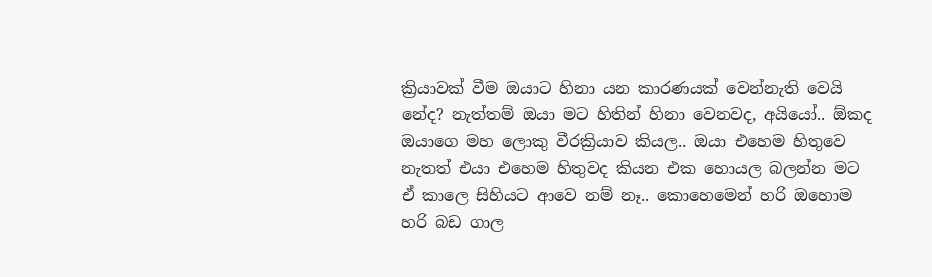ක්‍රියාවක් වීම ඔයාට හිනා යන කාරණයක් වෙන්නැති වෙයි නේද? නැත්තම් ඔයා මට හිතින් හිනා වෙනවද, අයියෝ.. ඕකද ඔයාගෙ මහ ලොකු වීරක්‍රියාව කියල.. ඔයා එහෙම හිතුවෙ නැතත් එයා එහෙම හිතුවද කියන එක හොයල බලන්න මට ඒ කාලෙ සිහියට ආවෙ නම් නෑ.. කොහෙමෙන් හරි ඔහොම හරි බඩ ගාල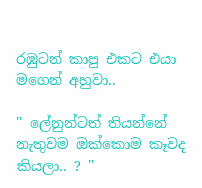රඹුටන් කාපු එකට එයා මගෙන් අහුවා..

'' ලේනුන්ටත් තියන්නේ නැතුවම ඔක්කොම කෑවද කියලා.. ? ''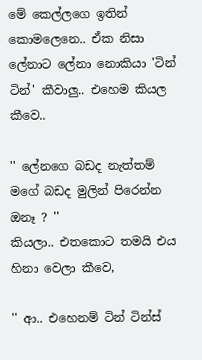මේ කෙල්ලගෙ ඉතින් කොමලෙනෙ.. ඒක නිසා ලේනාට ලේනා නොකියා 'ටින් ටින්' කීවාලු.. එහෙම කියල කීවෙ..

'' ලේනගෙ බඩද නැත්තම් මගේ බඩද මුලින් පිරෙන්න ඔනෑ ? ''
කියලා.. එතකොට තමයි එය හිනා වෙලා කීවෙ,

'' ආ.. එහෙනම් ටින් ටින්ස්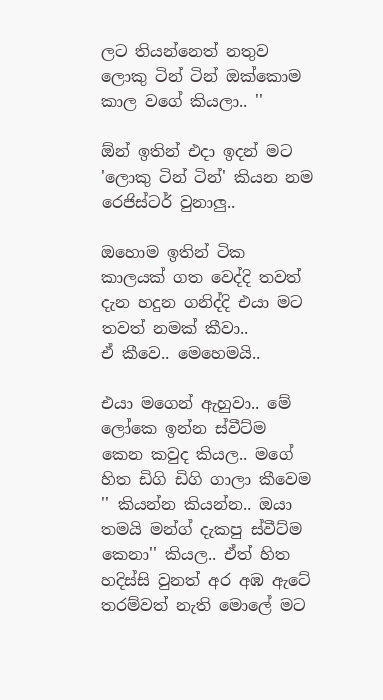ලට තියන්නෙත් නතුව ලොකු ටින් ටින් ඔක්කොම කාල වගේ කියලා.. ''

ඕන් ඉතින් එදා ඉදන් මට 'ලොකු ටින් ටින්' කියන නම රෙජිස්ටර් වුනාලු..

ඔහොම ඉතින් ටික කාලයක් ගත වෙද්දි තවත් දැන හදුන ගනිද්දි එයා මට තවත් නමක් කීවා..
ඒ කීවෙ.. මෙහෙමයි..

එයා මගෙන් ඇහුවා.. මේ ලෝකෙ ඉන්න ස්වීට්ම කෙන කවුද කියල.. මගේ හිත ඩිගි ඩිගි ගාලා කීවෙම '' කියන්න කියන්න.. ඔයා තමයි මන්ග් දැකපු ස්වීට්ම කෙනා'' කියල.. ඒත් හිත හදිස්සි වුනත් අර අඹ ඇටේ තරම්වත් නැති මොලේ මට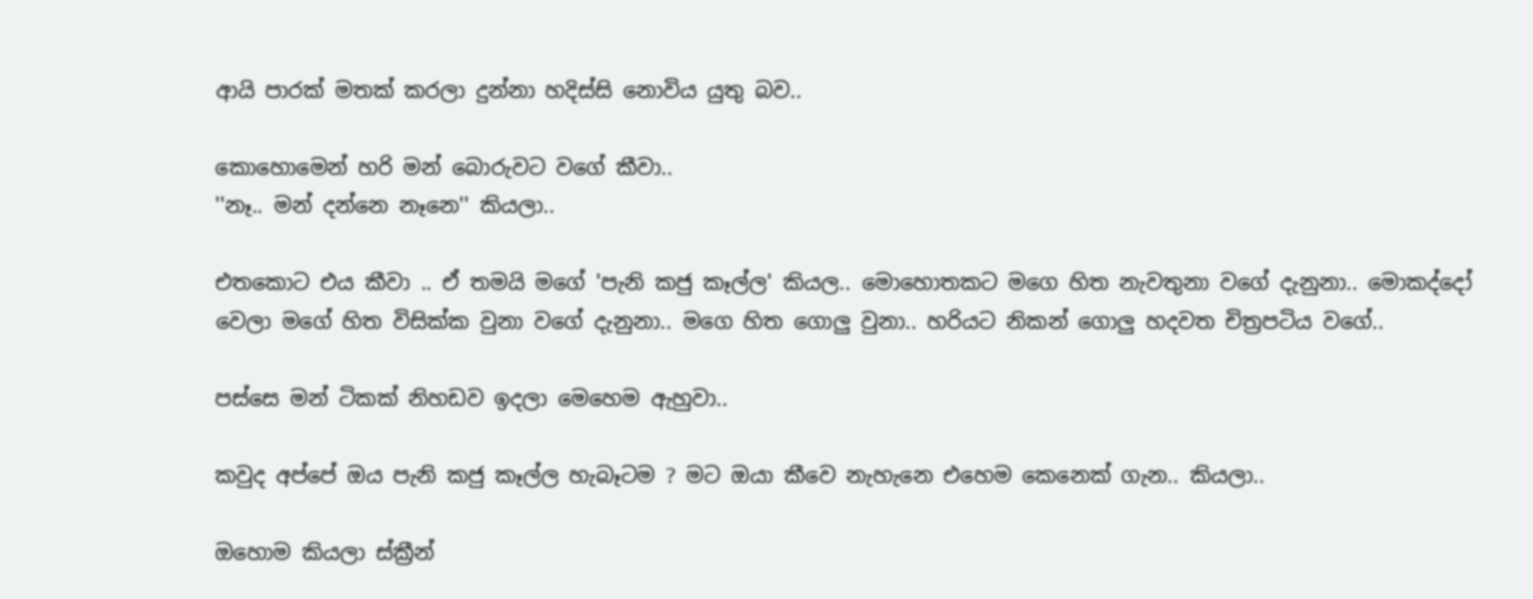ආයි පාරක් මතක් කරලා දුන්නා හදිස්සි නොවිය යුතු බව..

කොහොමෙන් හරි මන් බොරුවට වගේ කීවා..
''නෑ.. මන් දන්නෙ නෑනෙ'' කියලා..

එතකොට එය කීවා .. ඒ තමයි මගේ 'පැනි කජු කෑල්ල' කියල.. මොහොතකට මගෙ හිත නැවතුනා වගේ දැනුනා.. මොකද්දෝ වෙලා මගේ හිත විසික්ක වුනා වගේ දැනුනා.. මගෙ හිත ගොලු වුනා.. හරියට නිකන් ගොලු හදවත චිත්‍රපටිය වගේ..

පස්සෙ මන් ටිකක් නිහඩව ඉදලා මෙහෙම ඇහුවා..

කවුද අප්පේ ඔය පැනි කජු කෑල්ල හැබෑටම ? මට ඔයා කීවෙ නැහැනෙ එහෙම කෙනෙක් ගැන.. කියලා..

ඔහොම කියලා ස්ක්‍රීන්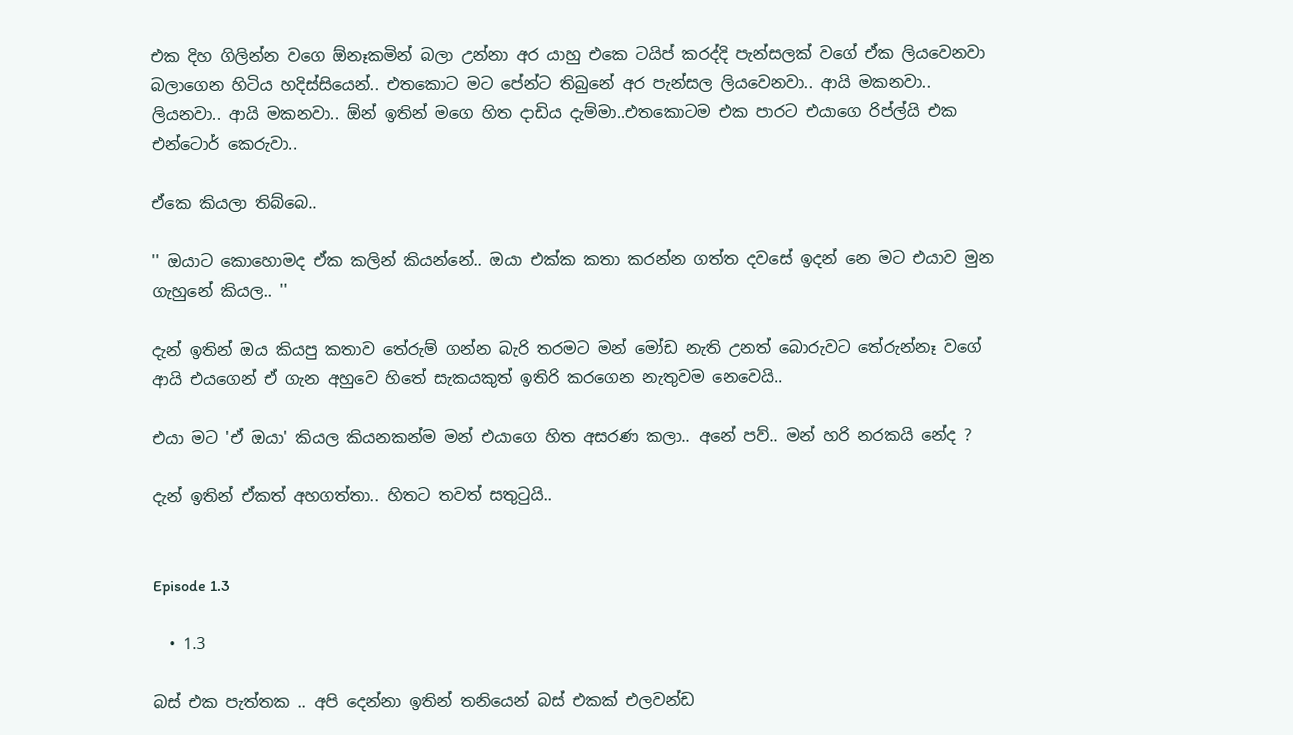එක දිහ ගිලින්න වගෙ ඕනෑකමින් බලා උන්නා අර යාහු එකෙ ටයිප් කරද්දි පැන්සලක් වගේ ඒක ලියවෙනවා බලාගෙන හිටිය හදිස්සියෙන්.. එතකොට මට පේන්ට තිබුනේ අර පැන්සල ලියවෙනවා.. ආයි මකනවා.. ලියනවා.. ආයි මකනවා.. ඕන් ඉතින් මගෙ හිත දාඩිය දැම්මා..එතකොටම එක පාරට එයාගෙ රිප්ල්යි එක එන්ටොර් කෙරුවා..

ඒකෙ කියලා තිබ්බෙ..

'' ඔයාට කොහොමද ඒක කලින් කියන්නේ.. ඔයා එක්ක කතා කරන්න ගත්ත දවසේ ඉදන් නෙ මට එයාව මුන ගැහුනේ කියල.. ''

දැන් ඉතින් ඔය කියපු කතාව තේරුම් ගන්න බැරි තරමට මන් මෝඩ නැති උනත් බොරුවට තේරුන්නෑ වගේ ආයි එයගෙන් ඒ ගැන අහුවෙ හිතේ සැකයකුත් ඉතිරි කරගෙන නැතුවම නෙවෙයි..

එයා මට 'ඒ ඔයා' කියල කියනකන්ම මන් එයාගෙ හිත අසරණ කලා.. අනේ පව්.. මන් හරි නරකයි නේද ?

දැන් ඉතින් ඒකත් අහගත්තා.. හිතට තවත් සතුටුයි..


Episode 1.3

  • 1.3

බස් එක පැත්තක .. අපි දෙන්නා ඉතින් තනියෙන් බස් එකක් එලවන්ඩ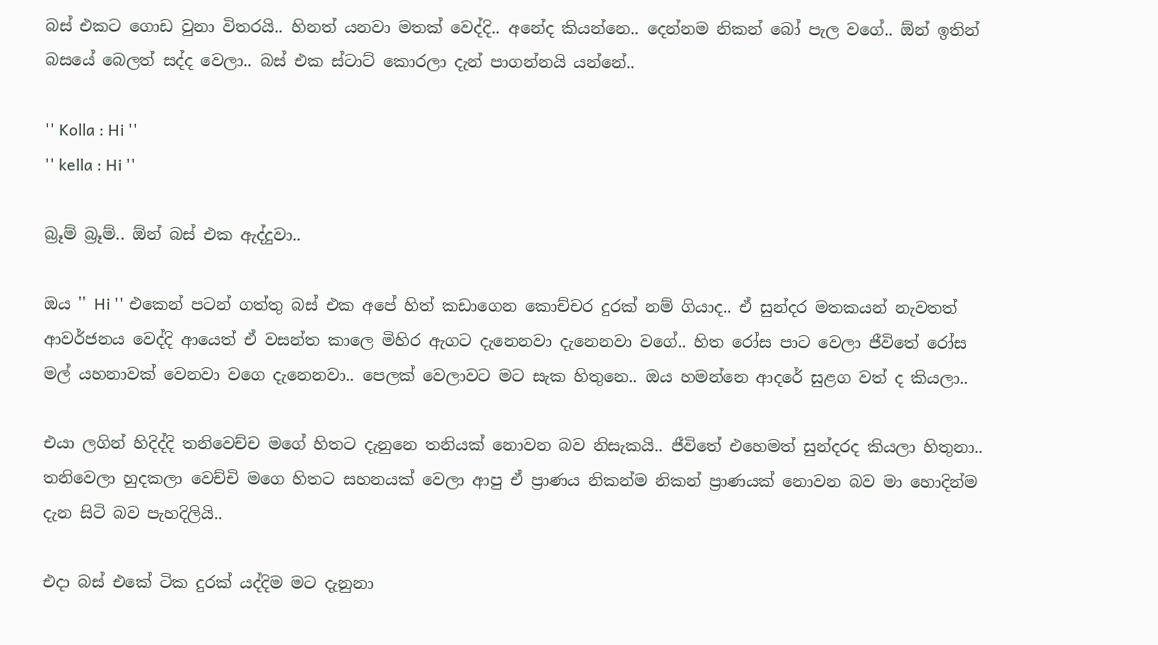බස් එකට ගොඩ වුනා විතරයි.. හිනත් යනවා මතක් වෙද්දි.. අනේද කියන්නෙ.. දෙන්නම නිකන් බෝ පැල වගේ.. ඕන් ඉතින් බසයේ බෙලත් සද්ද වෙලා.. බස් එක ස්ටාට් කොරලා දැන් පාගන්නයි යන්නේ..

'' Kolla : Hi ''
'' kella : Hi ''

බ්‍රූම් බ්‍රූම්.. ඕන් බස් එක ඇද්දුවා..

ඔය '' Hi '' එකෙන් පටන් ගත්තු බස් එක අපේ හිත් කඩාගෙන කොච්චර දුරක් නම් ගියාද.. ඒ සුන්දර මතකයන් නැවතත් ආවර්ජනය වෙද්දි ආයෙත් ඒ වසන්ත කාලෙ මිහිර ඇගට දැනෙනවා දැනෙනවා වගේ.. හිත රෝස පාට වෙලා ජීවිතේ රෝස මල් යහනාවක් වෙනවා වගෙ දැනෙනවා.. පෙලක් වෙලාවට මට සැක හිතුනෙ.. ඔය හමන්නෙ ආදරේ සුළග වත් ද කියලා..

එයා ලගින් හිදිද්දි තනිවෙච්ච මගේ හිතට දැනුනෙ තනියක් නොවන බව නිසැකයි.. ජීවිතේ එහෙමත් සුන්දරද කියලා හිතුනා.. තනිවෙලා හුදකලා වෙච්චි මගෙ හිතට සහනයක් වෙලා ආපු ඒ ප්‍රාණය නිකන්ම නිකන් ප්‍රාණයක් නොවන බව මා හොදින්ම දැන සිටි බව පැහදිලියි..

එදා බස් එකේ ටික දුරක් යද්දිම මට දැනුනා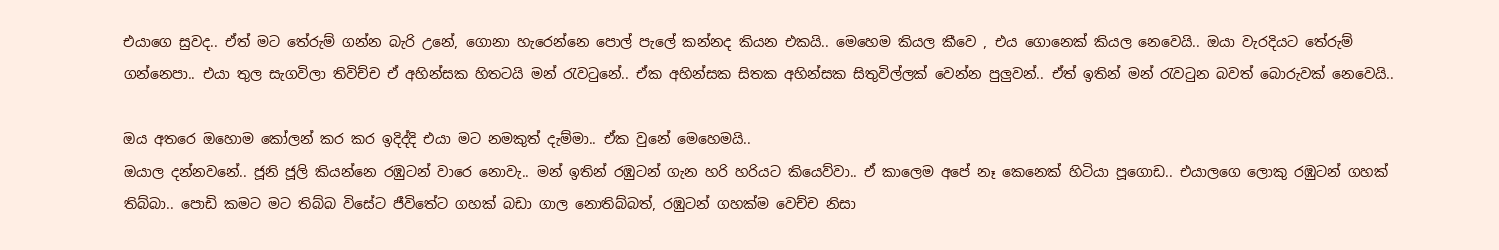එයාගෙ සුවද.. ඒත් මට තේරුම් ගන්න බැරි උනේ, ගොනා හැරෙන්නෙ පොල් පැලේ කන්නද කියන එකයි.. මෙහෙම කියල කීවෙ , එය ගොනෙක් කියල නෙවෙයි.. ඔයා වැරදියට තේරුම් ගන්නෙපා.. එයා තුල සැගවිලා තිවිච්ච ඒ අහින්සක හිතටයි මන් රැවටුනේ.. ඒක අහින්සක සිතක අහින්සක සිතුවිල්ලක් වෙන්න පුලුවන්.. ඒත් ඉතින් මන් රැවටුන බවත් බොරුවක් නෙවෙයි..

ඔය අතරෙ ඔහොම කෝලන් කර කර ඉදිද්දි එයා මට නමකුත් දැම්මා.. ඒක වුනේ මෙහෙමයි..
ඔයාල දන්නවනේ.. ජූනි ජූලි කියන්නෙ රඹුටන් වාරෙ නොවැ.. මන් ඉතින් රඹුටන් ගැන හරි හරියට කියෙව්වා.. ඒ කාලෙම අපේ නෑ කෙනෙක් හිටියා පූගොඩ.. එයාලගෙ ලොකු රඹුටන් ගහක් තිබ්බා.. පොඩි කමට මට තිබ්බ විසේට ජීවිතේට ගහක් බඩා ගාල නොතිබ්බත්, රඹුටන් ගහක්ම වෙච්ච නිසා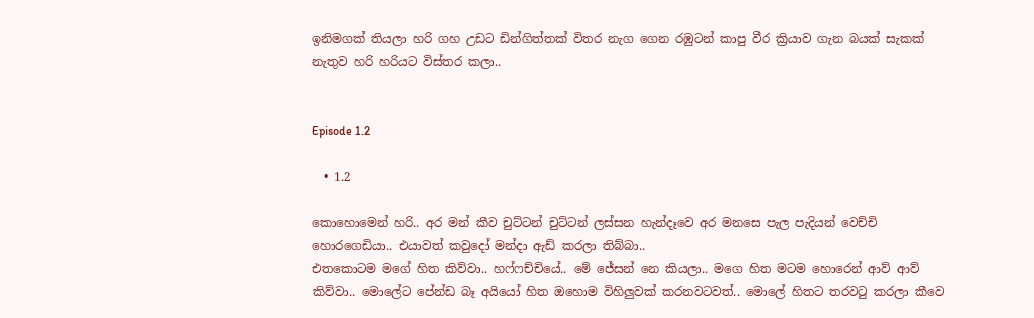ඉනිමගක් තියලා හරි ගහ උඩට ඩින්ගිත්තක් විතර නැග ගෙන රඹුටන් කාපු වීර ක්‍රියාව ගැන බයක් සැකක් නැතුව හරි හරියට විස්තර කලා..


Episode 1.2

  • 1.2

කොහොමෙන් හරි.. අර මන් කීව චුට්ටන් චුට්ටන් ලස්සන හැන්දෑවෙ අර මනසෙ පැල පැදියන් වෙච්චි හොරගෙඩියා.. එයාවත් කවුදෝ මන්දා ඇඩ් කරලා තිබ්බා..
එතකොටම මගේ හිත කිව්වා.. හෆ්ෆච්චියේ.. මේ ජේසන් නෙ කියලා.. මගෙ හිත මටම හොරෙන් ආව් ආව් කිව්වා.. මොලේට පේන්ඩ බෑ අයියෝ හිත ඔහොම විහිලුවක් කරනවටවත්.. මොලේ හිතට තරවටු කරලා කීවෙ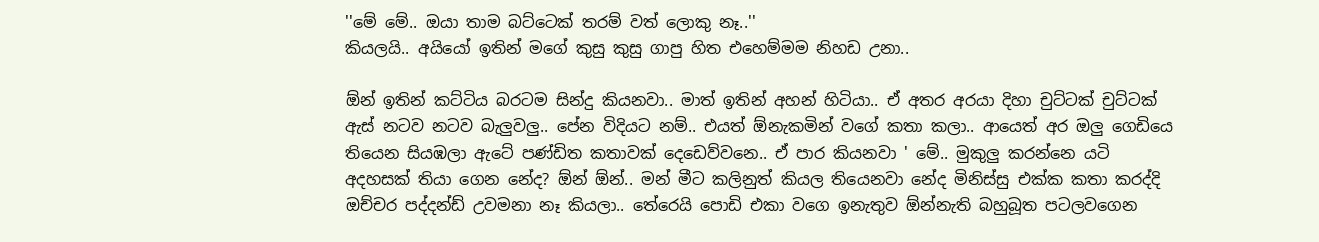''මේ මේ.. ඔයා තාම බට්ටෙක් තරම් වත් ලොකු නෑ..''
කියලයි.. අයියෝ ඉතින් මගේ කුසු කුසු ගාපු හිත එහෙම්මම නිහඩ උනා..

ඕන් ඉතින් කට්ටිය බරටම සින්දු කියනවා.. මාත් ඉතින් අහන් හිටියා.. ඒ අතර අරයා දිහා චුට්ටක් චුට්ටක් ඇස් නටව නටව බැලුවලු.. පේන විදියට නම්.. එයත් ඕනැකමින් වගේ කතා කලා.. ආයෙත් අර ඔලු ගෙඩියෙ තියෙන සියඹලා ඇටේ පණ්ඩිත කතාවක් දෙඩෙව්වනෙ.. ඒ පාර කියනවා ' මේ.. මුකුලු කරන්නෙ යටි අදහසක් තියා ගෙන නේද? ඕන් ඕන්.. මන් මීට කලිනුත් කියල තියෙනවා නේද මිනිස්සු එක්ක කතා කරද්දි ඔච්චර පද්දන්ඩ් උවමනා නෑ කියලා.. තේරෙයි පොඩි එකා වගෙ ඉනැතුව ඕන්නැති බහුබූත පටලවගෙන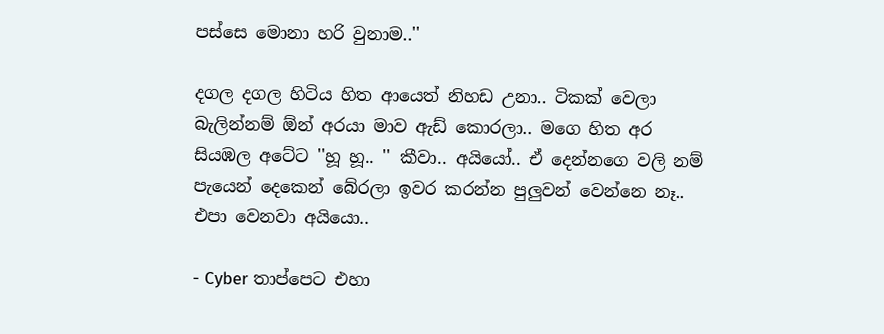පස්සෙ මොනා හරි වුනාම..''

දගල දගල හිටිය හිත ආයෙත් නිහඩ උනා.. ටිකක් වෙලා බැලින්නම් ඕන් අරයා මාව ඇඩ් කොරලා.. මගෙ හිත අර සියඹල අටේට ''හූ හූ.. '' කීවා.. අයියෝ.. ඒ දෙන්නගෙ වලි නම් පැයෙන් දෙකෙන් බේරලා ඉවර කරන්න පුලුවන් වෙන්නෙ නෑ.. එපා වෙනවා අයියො..

- Cyber තාප්පෙට එහා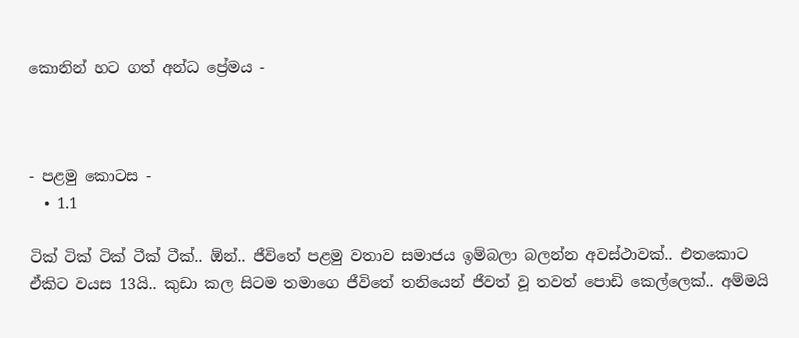කොනින් හට ගත් අන්ධ ප්‍රේමය -



- පළමු කොටස -
  • 1.1

ටික් ටික් ටික් ටීක් ටීක්.. ඕන්.. ජීවිතේ පළමු වතාව සමාජය ඉම්බලා බලන්න අවස්ථාවක්.. එතකොට ඒකිට වයස 13යි.. කුඩා කල සිටම තමාගෙ ජීවිතේ තනියෙන් ජීවත් වූ තවත් පොඩි කෙල්ලෙක්.. අම්මයි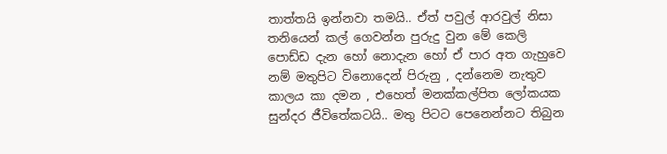තාත්තයි ඉන්නවා තමයි.. ඒත් පවුල් ආරවුල් නිසා තනියෙන් කල් ගෙවන්න පුරුදු වුන මේ කෙලි පොඩ්ඩ දැන හෝ නොදැන හෝ ඒ පාර අත ගැහුවෙ නම් මතුපිට විනොදෙන් පිරුනු , දන්නෙම නැතුව කාලය කා දමන , එහෙත් මනක්කල්පිත ලෝකයක සුන්දර ජීවිතේකටයි.. මතු පිටට පෙනෙන්නට තිබුන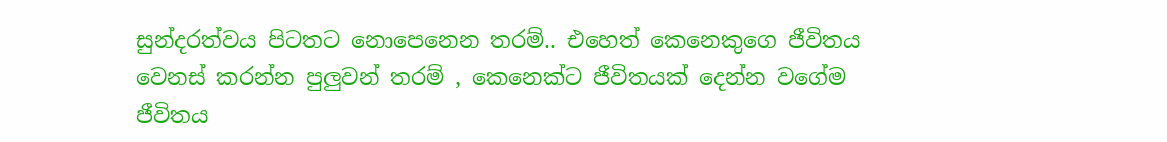සුන්දරත්වය පිටතට නොපෙනෙන තරම්.. එහෙත් කෙනෙකුගෙ ජීවිතය වෙනස් කරන්න පුලුවන් තරම් , කෙනෙක්ට ජීවිතයක් දෙන්න වගේම ජීවිතය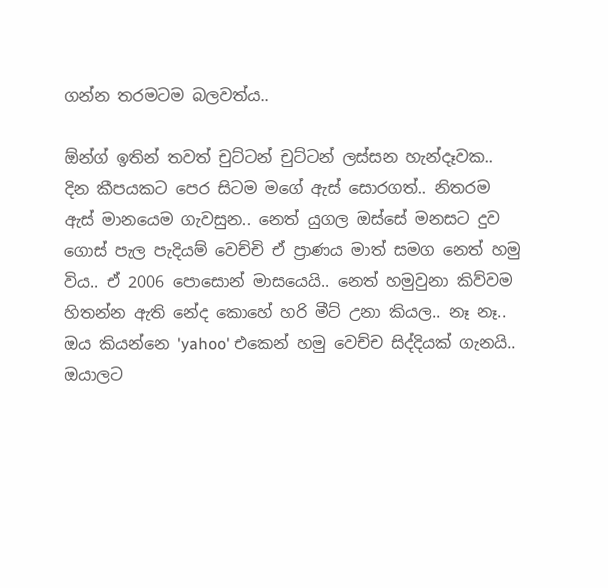ගන්න තරමටම බලවත්ය..

ඕන්ග් ඉතින් තවත් චුට්ටන් චුට්ටන් ලස්සන හැන්දෑවක.. දින කීපයකට පෙර සිටම මගේ ඇස් සොරගත්.. නිතරම ඇස් මානයෙම ගැවසුන.. නෙත් යුගල ඔස්සේ මනසට දුව ගොස් පැල පැදියම් වෙච්චි ඒ ප්‍රාණය මාත් සමග නෙත් හමු විය.. ඒ 2006 පොසොන් මාසයෙයි.. නෙත් හමුවුනා කිව්වම හිතන්න ඇති නේද කොහේ හරි මීට් උනා කියල.. නෑ නෑ.. ඔය කියන්නෙ 'yahoo' එකෙන් හමු වෙච්ච සිද්දියක් ගැනයි.. ඔයාලට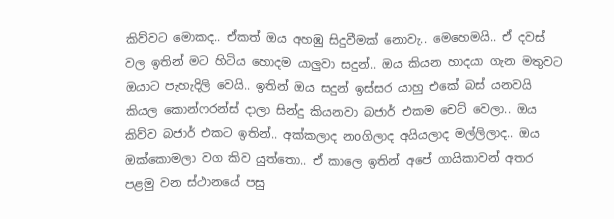කිව්වට මොකද.. ඒකත් ඔය අහඹු සිදුවීමක් නොවැ.. මෙහෙමයි.. ඒ දවස් වල ඉතින් මට හිටිය හොදම යාලුවා සදුන්.. ඔය කියන හාදයා ගැන මතුවට ඔයාට පැහැදිලි වෙයි.. ඉතින් ඔය සදුන් ඉස්සර යාහු එකේ බස් යනවයි කියල කොන්ෆරන්ස් දාලා සින්දු කියනවා බජාර් එකම චෙට් වෙලා.. ඔය කිව්ව බජාර් එකට ඉතින්.. අක්කලාද නoගිලාද අයියලාද මල්ලිලාද.. ඔය ඔක්කොමලා වග කිව යුත්තො.. ඒ කාලෙ ඉතින් අපේ ගායිකාවන් අතර පළමු වන ස්ථානයේ පසු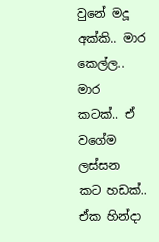වුනේ මදූ අක්කි.. මාර කෙල්ල.. මාර කටක්.. ඒ වගේම ලස්සන කට හඩක්.. ඒක හින්දා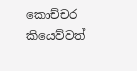කොච්චර කියෙව්වත්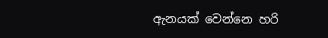ඇනයක් වෙන්නෙ හරි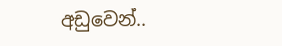අඩුවෙන්..